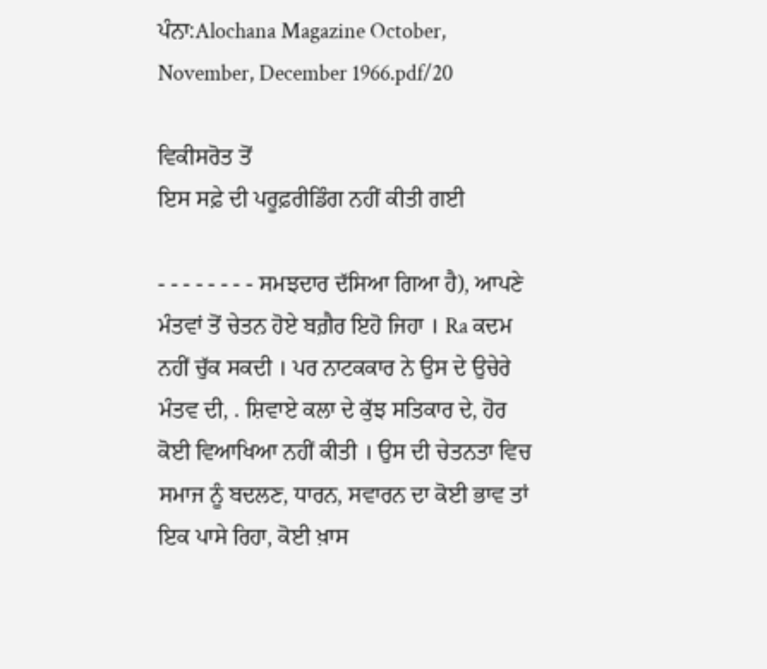ਪੰਨਾ:Alochana Magazine October, November, December 1966.pdf/20

ਵਿਕੀਸਰੋਤ ਤੋਂ
ਇਸ ਸਫ਼ੇ ਦੀ ਪਰੂਫ਼ਰੀਡਿੰਗ ਨਹੀਂ ਕੀਤੀ ਗਈ

- - - - - - - - ਸਮਝਦਾਰ ਦੱਸਿਆ ਗਿਆ ਹੈ), ਆਪਣੇ ਮੰਤਵਾਂ ਤੋਂ ਚੇਤਨ ਹੋਏ ਬਗ਼ੈਰ ਇਹੋ ਜਿਹਾ । Ra ਕਦਮ ਨਹੀਂ ਚੁੱਕ ਸਕਦੀ । ਪਰ ਨਾਟਕਕਾਰ ਨੇ ਉਸ ਦੇ ਉਚੇਰੇ ਮੰਤਵ ਦੀ, . ਸ਼ਿਵਾਏ ਕਲਾ ਦੇ ਕੁੱਝ ਸਤਿਕਾਰ ਦੇ, ਹੋਰ ਕੋਈ ਵਿਆਖਿਆ ਨਹੀਂ ਕੀਤੀ । ਉਸ ਦੀ ਚੇਤਨਤਾ ਵਿਚ ਸਮਾਜ ਨੂੰ ਬਦਲਣ, ਧਾਰਨ, ਸਵਾਰਨ ਦਾ ਕੋਈ ਭਾਵ ਤਾਂ ਇਕ ਪਾਸੇ ਰਿਹਾ, ਕੋਈ ਖ਼ਾਸ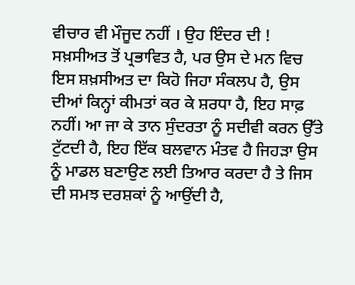ਵੀਚਾਰ ਵੀ ਮੌਜੂਦ ਨਹੀਂ । ਉਹ ਇੰਦਰ ਦੀ ! ਸਖ਼ਸੀਅਤ ਤੋਂ ਪ੍ਰਭਾਵਿਤ ਹੈ, ਪਰ ਉਸ ਦੇ ਮਨ ਵਿਚ ਇਸ ਸ਼ਖ਼ਸੀਅਤ ਦਾ ਕਿਹੋ ਜਿਹਾ ਸੰਕਲਪ ਹੈ, ਉਸ ਦੀਆਂ ਕਿਨ੍ਹਾਂ ਕੀਮਤਾਂ ਕਰ ਕੇ ਸ਼ਰਧਾ ਹੈ, ਇਹ ਸਾਫ਼ ਨਹੀਂ। ਆ ਜਾ ਕੇ ਤਾਨ ਸੁੰਦਰਤਾ ਨੂੰ ਸਦੀਵੀ ਕਰਨ ਉੱਤੇ ਟੁੱਟਦੀ ਹੈ, ਇਹ ਇੱਕ ਬਲਵਾਨ ਮੰਤਵ ਹੈ ਜਿਹੜਾ ਉਸ ਨੂੰ ਮਾਡਲ ਬਣਾਉਣ ਲਈ ਤਿਆਰ ਕਰਦਾ ਹੈ ਤੇ ਜਿਸ ਦੀ ਸਮਝ ਦਰਸ਼ਕਾਂ ਨੂੰ ਆਉਂਦੀ ਹੈ,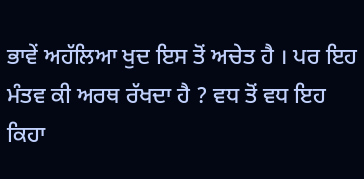ਭਾਵੇਂ ਅਹੱਲਿਆ ਖੁਦ ਇਸ ਤੋਂ ਅਚੇਤ ਹੈ । ਪਰ ਇਹ ਮੰਤਵ ਕੀ ਅਰਥ ਰੱਖਦਾ ਹੈ ? ਵਧ ਤੋਂ ਵਧ ਇਹ ਕਿਹਾ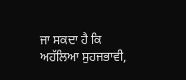ਜਾ ਸਕਦਾ ਹੈ ਕਿ ਅਹੱਲਿਆ ਸੁਹਜਭਾਵੀ,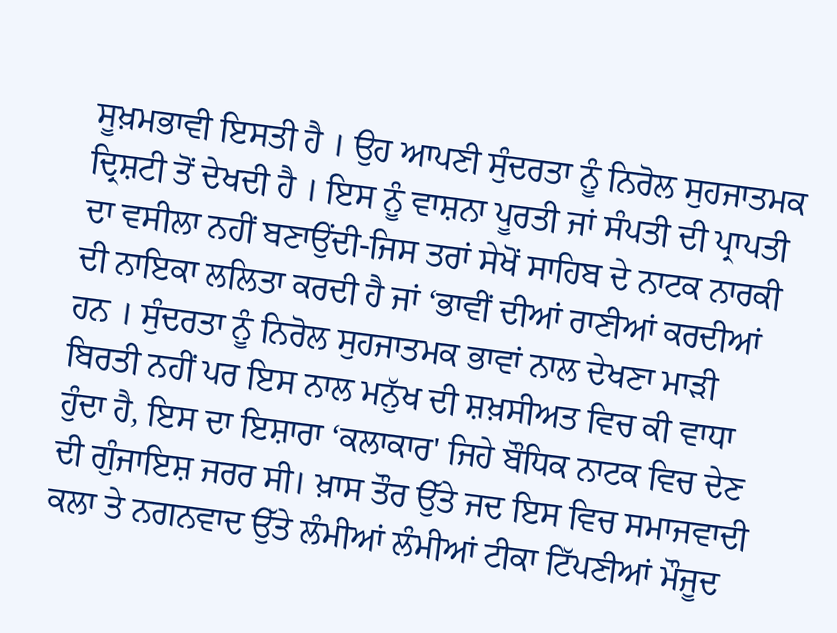ਸੂਖ਼ਮਭਾਵੀ ਇਸਤੀ ਹੈ । ਉਹ ਆਪਣੀ ਸੁੰਦਰਤਾ ਨੂੰ ਨਿਰੋਲ ਸੁਹਜਾਤਮਕ ਦ੍ਰਿਸ਼ਟੀ ਤੋਂ ਦੇਖਦੀ ਹੈ । ਇਸ ਨੂੰ ਵਾਸ਼ਨਾ ਪੂਰਤੀ ਜਾਂ ਸੰਪਤੀ ਦੀ ਪ੍ਰਾਪਤੀ ਦਾ ਵਸੀਲਾ ਨਹੀਂ ਬਣਾਉਂਦੀ-ਜਿਸ ਤਰਾਂ ਸੇਖੋਂ ਸਾਹਿਬ ਦੇ ਨਾਟਕ ਨਾਰਕੀ ਦੀ ਨਾਇਕਾ ਲਲਿਤਾ ਕਰਦੀ ਹੈ ਜਾਂ ‘ਭਾਵੀਂ ਦੀਆਂ ਰਾਣੀਆਂ ਕਰਦੀਆਂ ਹਨ । ਸੁੰਦਰਤਾ ਨੂੰ ਨਿਰੋਲ ਸੁਹਜਾਤਮਕ ਭਾਵਾਂ ਨਾਲ ਦੇਖਣਾ ਮਾੜੀ ਬਿਰਤੀ ਨਹੀਂ ਪਰ ਇਸ ਨਾਲ ਮਨੁੱਖ ਦੀ ਸ਼ਖ਼ਸੀਅਤ ਵਿਚ ਕੀ ਵਾਧਾ ਹੁੰਦਾ ਹੈ, ਇਸ ਦਾ ਇਸ਼ਾਰਾ ‘ਕਲਾਕਾਰ' ਜਿਹੇ ਬੌਧਿਕ ਨਾਟਕ ਵਿਚ ਦੇਣ ਦੀ ਗੁੰਜਾਇਸ਼ ਜਰਰ ਸੀ। ਖ਼ਾਸ ਤੌਰ ਉੱਤੇ ਜਦ ਇਸ ਵਿਚ ਸਮਾਜਵਾਦੀ ਕਲਾ ਤੇ ਨਗਨਵਾਦ ਉੱਤੇ ਲੰਮੀਆਂ ਲੰਮੀਆਂ ਟੀਕਾ ਟਿੱਪਣੀਆਂ ਮੌਜੂਦ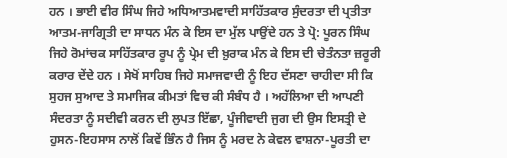ਹਨ । ਭਾਈ ਵੀਰ ਸਿੰਘ ਜਿਹੇ ਅਧਿਆਤਮਵਾਦੀ ਸਾਹਿੱਤਕਾਰ ਸੁੰਦਰਤਾ ਦੀ ਪ੍ਰਤੀਤਾ ਆਤਮ-ਜਾਗ੍ਰਿਤੀ ਦਾ ਸਾਧਨ ਮੰਨ ਕੇ ਇਸ ਦਾ ਮੁੱਲ ਪਾਉਂਦੇ ਹਨ ਤੇ ਪ੍ਰੋ: ਪੂਰਨ ਸਿੰਘ ਜਿਹੇ ਰੋਮਾਂਚਕ ਸਾਹਿੱਤਕਾਰ ਰੂਪ ਨੂੰ ਪ੍ਰੇਮ ਦੀ ਖ਼ੁਰਾਕ ਮੰਨ ਕੇ ਇਸ ਦੀ ਚੇਤੰਨਤਾ ਜ਼ਰੂਰੀ ਕਰਾਰ ਦੇਂਦੇ ਹਨ । ਸੇਖੋਂ ਸਾਹਿਬ ਜਿਹੇ ਸਮਾਜਵਾਦੀ ਨੂੰ ਇਹ ਦੱਸਣਾ ਚਾਹੀਦਾ ਸੀ ਕਿ ਸੁਹਜ ਸੁਆਦ ਤੇ ਸਮਾਜਿਕ ਕੀਮਤਾਂ ਵਿਚ ਕੀ ਸੰਬੰਧ ਹੈ । ਅਹੱਲਿਆ ਦੀ ਆਪਣੀ ਸੰਦਰਤਾ ਨੂੰ ਸਦੀਵੀ ਕਰਨ ਦੀ ਲੁਪਤ ਇੱਛਾ, ਪੂੰਜੀਵਾਦੀ ਜੁਗ ਦੀ ਉਸ ਇਸਤ੍ਰੀ ਦੇ ਹੁਸਨ-ਇਹਸਾਸ ਨਾਲੋਂ ਕਿਵੇਂ ਭਿੰਨ ਹੈ ਜਿਸ ਨੂੰ ਮਰਦ ਨੇ ਕੇਵਲ ਵਾਸ਼ਨਾ-ਪੂਰਤੀ ਦਾ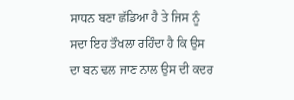ਸਾਧਨ ਬਣਾ ਛੱਡਿਆ ਹੈ ਤੇ ਜਿਸ ਨੂੰ ਸਦਾ ਇਹ ਤੌਖਲਾ ਰਹਿੰਦਾ ਹੈ ਕਿ ਉਸ ਦਾ ਬਨ ਢਲ ਜਾਣ ਨਾਲ ਉਸ ਦੀ ਕਦਰ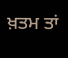ਖ਼ਤਮ ਤਾਂ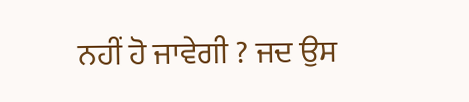ਨਹੀਂ ਹੋ ਜਾਵੇਗੀ ? ਜਦ ਉਸ